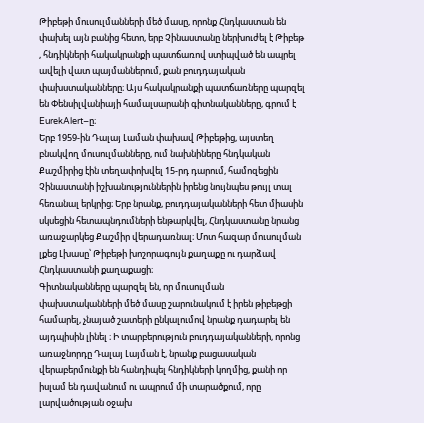Թիբեթի մուսուլմանների մեծ մասը, որոնք Հնդկաստան են փախել այն բանից հետո, երբ Չինաստանը ներխուժել է Թիբեթ , հնդիկների հակակրանքի պատճառով ստիպված են ապրել ավելի վատ պայմաններում, քան բուդդայական փախստականները։ Այս հակակրանքի պատճառները պարզել են Փենսիլվանիայի համալսարանի գիտնականները, գրում է EurekAlert–ը։
Երբ 1959-ին Դալայ Լաման փախավ Թիբեթից, այստեղ բնակվող մուսուլմանները, ում նախնիները հնդկական Քաշմիրից էին տեղափոխվել 15-րդ դարում, համոզեցին Չինաստանի իշխանություններին իրենց նույնպես թույլ տալ հեռանալ երկրից։ Երբ նրանք, բուդդայականների հետ միասին սկսեցին հետապնդումների ենթարկվել, Հնդկաստանը նրանց առաջարկեց Քաշմիր վերադառնալ։ Մոտ հազար մուսուլման լքեց Լխասը՝ Թիբեթի խոշորագույն քաղաքը ու դարձավ Հնդկաստանի քաղաքացի։
Գիտնականները պարզել են, որ մուսուլման փախստականների մեծ մասը շարունակում է իրեն թիբեթցի համարել, չնայած շատերի ընկալումով նրանք դադարել են այդպիսին լինել ։ Ի տարբերություն բուդդայականների, որոնց առաջնորդը Դալայ Լայման է, նրանք բացասական վերաբերմունքի են հանդիպել հնդիկների կողմից, քանի որ իսլամ են դավանում ու ապրում մի տարածքում, որը լարվածության օջախ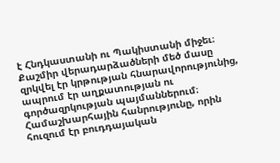է Հնդկաստանի ու Պակիստանի միջեւ։
Քաշմիր վերադարձածների մեծ մասը զրկվել էր կրթության հնարավորությունից, ապրում էր աղքատության ու գործազրկության պայմաններում։ Համաշխարհային հանրությունը, որին հուզում էր բուդդայական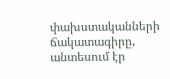փախստականների ճակատագիրը, անտեսում էր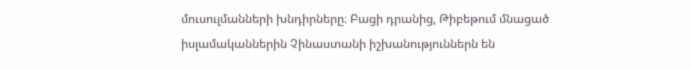մուսուլմանների խնդիրները։ Բացի դրանից, Թիբեթում մնացած իսլամականներին Չինաստանի իշխանություններն են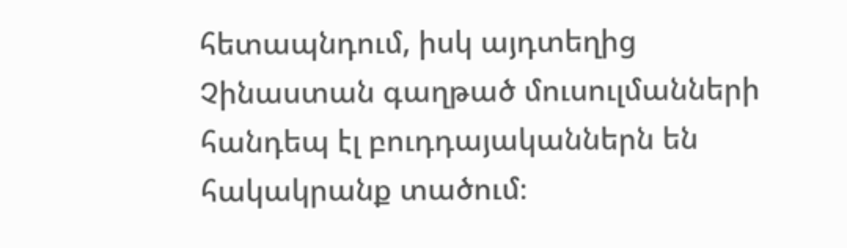հետապնդում, իսկ այդտեղից Չինաստան գաղթած մուսուլմանների հանդեպ էլ բուդդայականներն են հակակրանք տածում։